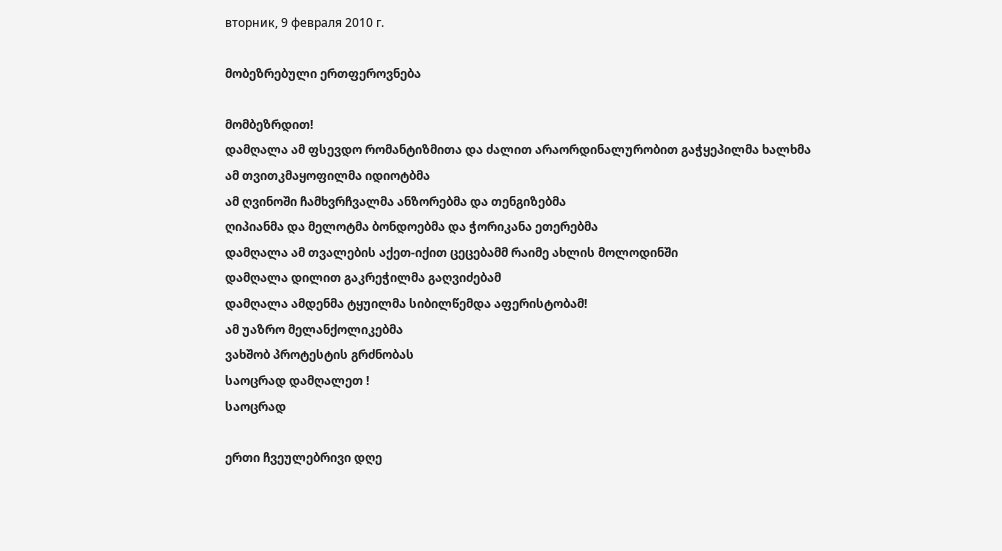вторник, 9 февраля 2010 г.

მობეზრებული ერთფეროვნება

მომბეზრდით!
დამღალა ამ ფსევდო რომანტიზმითა და ძალით არაორდინალურობით გაჭყეპილმა ხალხმა
ამ თვითკმაყოფილმა იდიოტბმა
ამ ღვინოში ჩამხვრჩვალმა ანზორებმა და თენგიზებმა
ღიპიანმა და მელოტმა ბონდოებმა და ჭორიკანა ეთერებმა
დამღალა ამ თვალების აქეთ-იქით ცეცებამმ რაიმე ახლის მოლოდინში
დამღალა დილით გაკრეჭილმა გაღვიძებამ
დამღალა ამდენმა ტყუილმა სიბილწემდა აფერისტობამ!
ამ უაზრო მელანქოლიკებმა
ვახშობ პროტესტის გრძნობას
საოცრად დამღალეთ !
საოცრად

ერთი ჩვეულებრივი დღე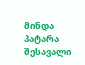მინდა პატარა შესავალი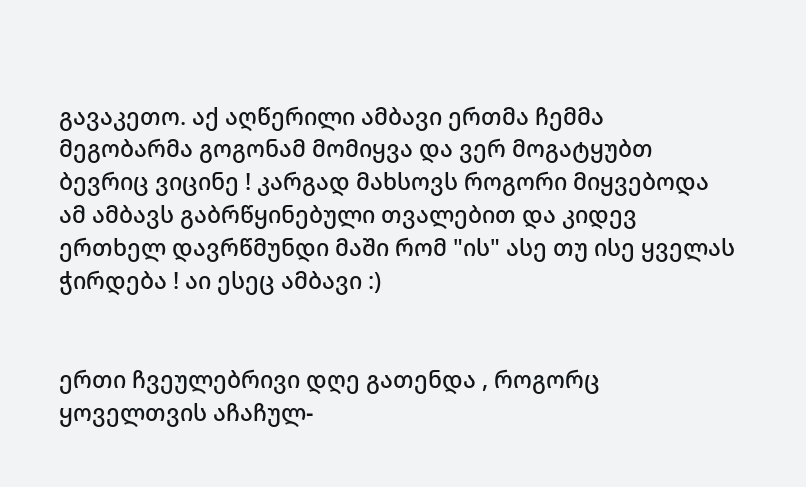გავაკეთო. აქ აღწერილი ამბავი ერთმა ჩემმა მეგობარმა გოგონამ მომიყვა და ვერ მოგატყუბთ ბევრიც ვიცინე ! კარგად მახსოვს როგორი მიყვებოდა ამ ამბავს გაბრწყინებული თვალებით და კიდევ ერთხელ დავრწმუნდი მაში რომ "ის" ასე თუ ისე ყველას ჭირდება ! აი ესეც ამბავი :)


ერთი ჩვეულებრივი დღე გათენდა , როგორც ყოველთვის აჩაჩულ-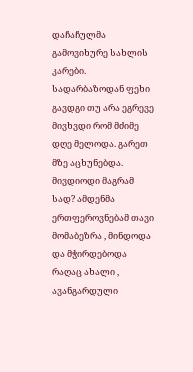დაჩაჩულმა გამოვიხურე სახლის კარები. სადარბაზოდან ფეხი გავდგი თუ არა ეგრევე მივხვდი რომ მძიმე დღე მელოდა. გარეთ მზე აცხუნებდა. მივდიოდი მაგრამ სად? ამდენმა ერთფეროვნებამ თავი მომაბეზრა , მინდოდა და მჭირდებოდა რაღაც ახალი , ავანგარდული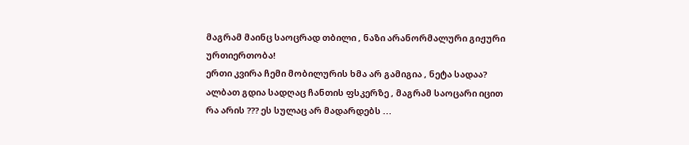მაგრამ მაინც საოცრად თბილი , ნაზი არანორმალური გიჟური ურთიერთობა!
ერთი კვირა ჩემი მობილურის ხმა არ გამიგია , ნეტა სადაა? ალბათ გდია სადღაც ჩანთის ფსკერზე , მაგრამ საოცარი იცით რა არის ??? ეს სულაც არ მადარდებს ...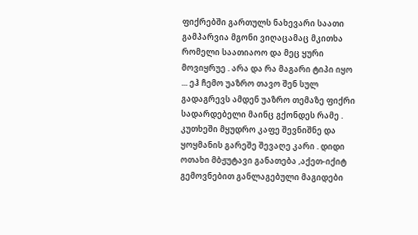ფიქრებში გართულს ნახევარი საათი გამპარვია მგონი ვიღაცამაც მკითხა რომელი საათიაოო და მეც ყური მოვიყრუე . არა და რა მაგარი ტიპი იყო ... ეჰ ჩემო უაზრო თავო შენ სულ გადაგრევს ამდენ უაზრო თემაზე ფიქრი სადარდებელი მაინც გქონდეს რამე .
კუთხეში მყუდრო კაფე შევნიშნე და ყოყმანის გარეშე შევაღე კარი . დიდი ოთახი მბჟუტავი განათება ,აქეთ-იქიტ გემოვნებით განლაგებული მაგიდები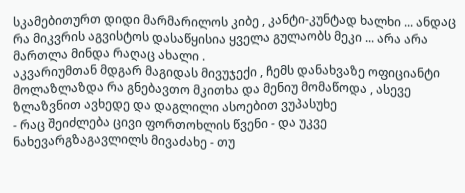სკამებითურთ დიდი მარმარილოს კიბე , კანტი-კუნტად ხალხი ... ანდაც რა მიკვრის აგვისტოს დასაწყისია ყველა გულაობს მეკი ... არა არა მართლა მინდა რაღაც ახალი .
აკვარიუმთან მდგარ მაგიდას მივუჯექი , ჩემს დანახვაზე ოფიციანტი მოლაზლაზდა რა გნებავთო მკითხა და მენიუ მომაწოდა , ასევე ზლაზვნით ავხედე და დაგლილი ასოებით ვუპასუხე
- რაც შეიძლება ცივი ფორთოხლის წვენი - და უკვე ნახევარგზაგავლილს მივაძახე - თუ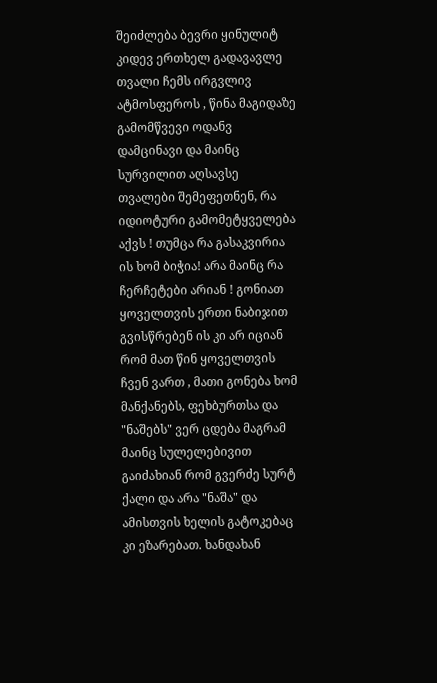შეიძლება ბევრი ყინულიტ
კიდევ ერთხელ გადავავლე თვალი ჩემს ირგვლივ ატმოსფეროს , წინა მაგიდაზე გამომწვევი ოდანვ დამცინავი და მაინც სურვილით აღსავსე თვალები შემეფეთნენ, რა იდიოტური გამომეტყველება აქვს ! თუმცა რა გასაკვირია ის ხომ ბიჭია! არა მაინც რა ჩერჩეტები არიან ! გონიათ ყოველთვის ერთი ნაბიჯით გვისწრებენ ის კი არ იციან რომ მათ წინ ყოველთვის ჩვენ ვართ , მათი გონება ხომ მანქანებს, ფეხბურთსა და "ნაშებს" ვერ ცდება მაგრამ მაინც სულელებივით გაიძახიან რომ გვერძე სურტ ქალი და არა "ნაშა" და ამისთვის ხელის გატოკებაც კი ეზარებათ. ხანდახან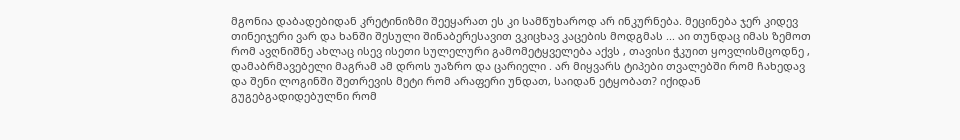მგონია დაბადებიდან კრეტინიზმი შეეყარათ ეს კი სამწუხაროდ არ ინკურნება. მეცინება ჯერ კიდევ თინეიჯერი ვარ და ხანში შესული შინაბერესავით ვკიცხავ კაცების მოდგმას ... აი თუნდაც იმას ზემოთ რომ ავღნიშნე ახლაც ისევ ისეთი სულელური გამომეტყველება აქვს , თავისი ჭკუით ყოვლისმცოდნე , დამაბრმავებელი მაგრამ ამ დროს უაზრო და ცარიელი . არ მიყვარს ტიპები თვალებში რომ ჩახედავ და შენი ლოგინში შეთრევის მეტი რომ არაფერი უნდათ, საიდან ეტყობათ? იქიდან გუგებგადიდებულნი რომ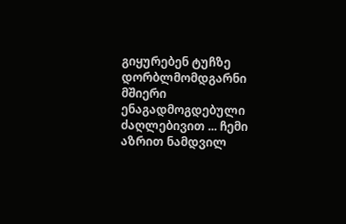გიყურებენ ტუჩზე დორბლმომდგარნი მშიერი ენაგადმოგდებული ძაღლებივით ... ჩემი აზრით ნამდვილ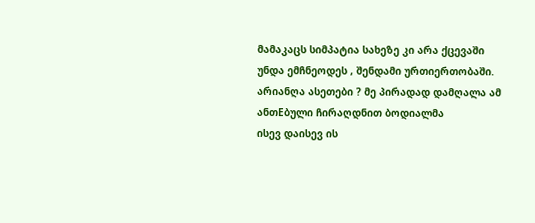მამაკაცს სიმპატია სახეზე კი არა ქცევაში უნდა ემჩნეოდეს , შენდამი ურთიერთობაში. არიანღა ასეთები ? მე პირადად დამღალა ამ ანთEბული ჩირაღდნით ბოდიალმა
ისევ დაისევ ის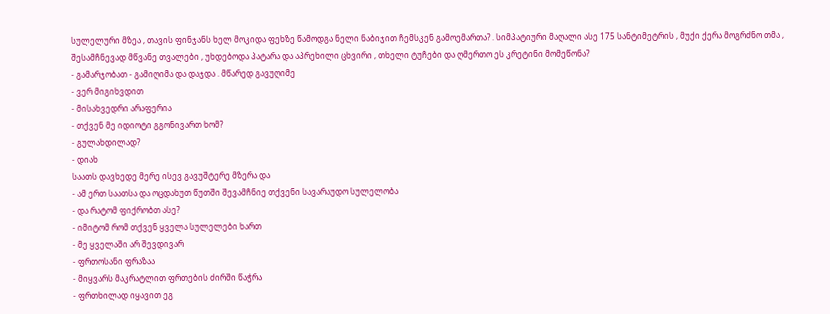სულელური მზეა , თავის ფინჯანს ხელ მოკიდა ფეხზე წამოდგა ნელი ნაბიჯით ჩემსკენ გამოემართა? . სიმპატიური მაღალი ასე 175 სანტიმეტრის , მუქი ქერა მოგრძნო თმა , შესამჩნევად მწვანე თვალები , უხდებოდა პატარა და აპრეხილი ცხვირი , თხელი ტუჩები და ღმერთო ეს კრეტინი მომეწონა?
- გამარჯობათ - გამიღიმა და დაჯდა . მწარედ გავუღიმე
- ვერ მიგიხვდით
- მისახვედრი არაფერია
- თქვენ მე იდიოტი გგონივართ ხომ?
- გულახდილად?
- დიახ
საათს დავხედე მერე ისევ გავუშტერე მზერა და
- ამ ერთ საათსა და ოცდახუთ წუთში შევამჩნიე თქვენი სავარაუდო სულელობა
- და რატომ ფიქრობთ ასე?
- იმიტომ რომ თქვენ ყველა სულელები ხართ
- მე ყველაში არ შევდივარ
- ფრთოსანი ფრაზაა
- მიყვარს მაკრატლით ფრთების ძირში წაჭრა
- ფრთხილად იყავით ეგ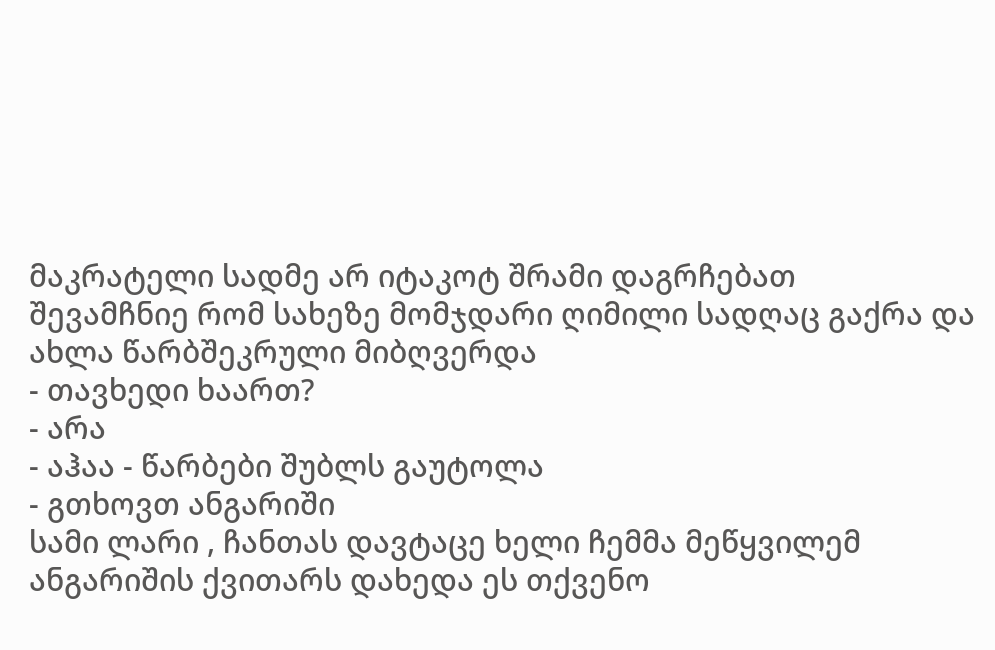მაკრატელი სადმე არ იტაკოტ შრამი დაგრჩებათ
შევამჩნიე რომ სახეზე მომჯდარი ღიმილი სადღაც გაქრა და ახლა წარბშეკრული მიბღვერდა
- თავხედი ხაართ?
- არა
- აჰაა - წარბები შუბლს გაუტოლა
- გთხოვთ ანგარიში
სამი ლარი , ჩანთას დავტაცე ხელი ჩემმა მეწყვილემ ანგარიშის ქვითარს დახედა ეს თქვენო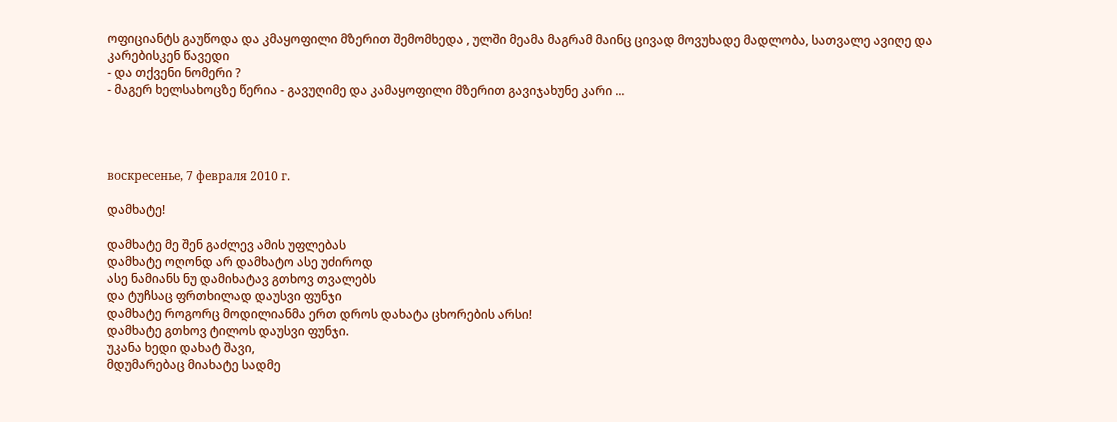ოფიციანტს გაუწოდა და კმაყოფილი მზერით შემომხედა , ულში მეამა მაგრამ მაინც ცივად მოვუხადე მადლობა, სათვალე ავიღე და კარებისკენ წავედი
- და თქვენი ნომერი ?
- მაგერ ხელსახოცზე წერია - გავუღიმე და კამაყოფილი მზერით გავიჯახუნე კარი ...




воскресенье, 7 февраля 2010 г.

დამხატე!

დამხატე მე შენ გაძლევ ამის უფლებას
დამხატე ოღონდ არ დამხატო ასე უძიროდ
ასე ნამიანს ნუ დამიხატავ გთხოვ თვალებს
და ტუჩსაც ფრთხილად დაუსვი ფუნჯი
დამხატე როგორც მოდილიანმა ერთ დროს დახატა ცხორების არსი!
დამხატე გთხოვ ტილოს დაუსვი ფუნჯი.
უკანა ხედი დახატ შავი,
მდუმარებაც მიახატე სადმე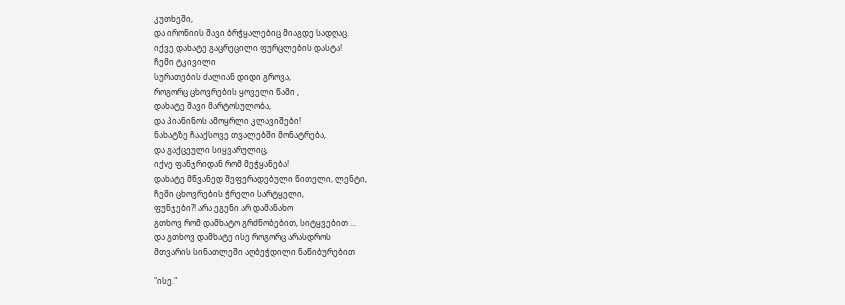კუთხეში,
და ირონიის შავი ბრჭყალებიც მიაგდე სადღაც.
იქვე დახატე გაცრეცილი ფურცლების დასტა!
ჩემი ტკივილი
სურათების ძალიან დიდი გროვა,
როგორც ცხოვრების ყოველი წამი ,
დახატე შავი მარტოსულობა,
და პიანინოს ამოყრლი კლავიშები!
ნახატზე ჩააქსოვე თვალებში მონატრება,
და გაქცეული სიყვარულიც,
იქvე ფანჯრიდან რომ მეჭყანება!
დახატე მწვანედ შეფერადებული წითელი, ლენტი,
ჩემი ცხოვრების ჭრელი სარტყელი,
ფუნჯები?! არა ეგენი არ დამანახო
გთხოვ რომ დამხატო გრძნობებით, სიტყვებით ...
და გთხოვ დამხატე ისე როგორც არასდროს
მთვარის სინათლეში აღბეჭდილი ნაწიბურებით

"ისე."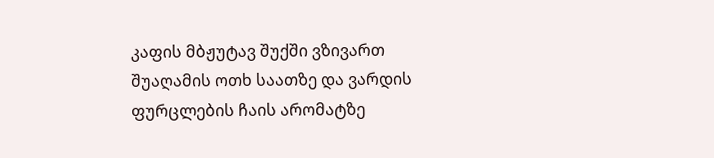კაფის მბჟუტავ შუქში ვზივართ შუაღამის ოთხ საათზე და ვარდის ფურცლების ჩაის არომატზე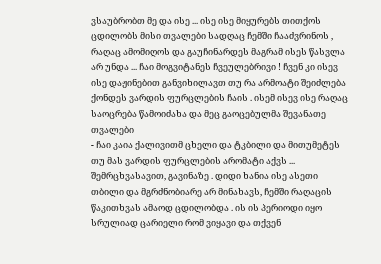ვსაუბრობთ მე და ისე ... ისე ისე მიყურებს თითქოს ცდილობს მისი თვალები სადღაც ჩემში ჩააძვრინოს , რაღაც ამომიღოს და გაუჩინარდეს მაგრამ ისეს წასვლა არ უნდა ... ჩაი მოგვიტანეს ჩვეულებრივი ! ჩვენ კი ისევ ისე დაჟინებით განვიხილავთ თუ რა არმოატი შეიძლება ქონდეს ვარდის ფურცლების ჩაის . ისემ ისევ ისე რაღაც საოცრება წამოიძახა და მეც გაოცებულმა შევანათე თვალები
- ჩაი კაია ქალივითმ ცხელი და ტკბილი და მითუმეტეს თუ მას ვარდის ფურცლების არომატი აქვს ...
შემრცხვასავით, გავინაზე . დიდი ხანია ისე ასეთი თბილი და მგრძნობიარე არ მინახავს, ჩემში რაღაცის წაკითხვას ამაოდ ცდილობდა . ის ის პერიოდი იყო სრულიად ცარიელი რომ ვიყავი და თქვენ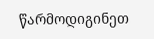წარმოდიგინეთ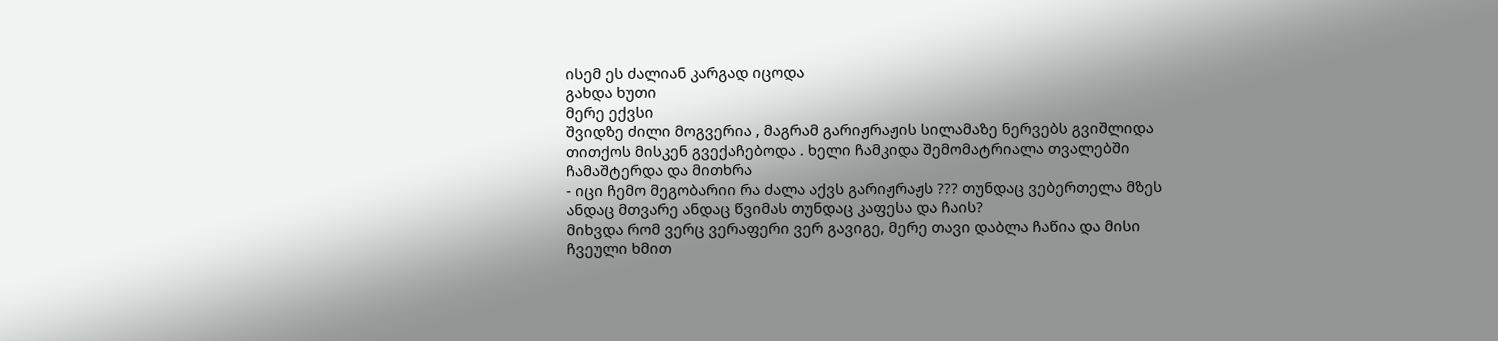ისემ ეს ძალიან კარგად იცოდა
გახდა ხუთი
მერე ექვსი
შვიდზე ძილი მოგვერია , მაგრამ გარიჟრაჟის სილამაზე ნერვებს გვიშლიდა თითქოს მისკენ გვექაჩებოდა . ხელი ჩამკიდა შემომატრიალა თვალებში ჩამაშტერდა და მითხრა
- იცი ჩემო მეგობარიი რა ძალა აქვს გარიჟრაჟს ??? თუნდაც ვებერთელა მზეს ანდაც მთვარე ანდაც წვიმას თუნდაც კაფესა და ჩაის?
მიხვდა რომ ვერც ვერაფერი ვერ გავიგე, მერე თავი დაბლა ჩაწია და მისი ჩვეული ხმით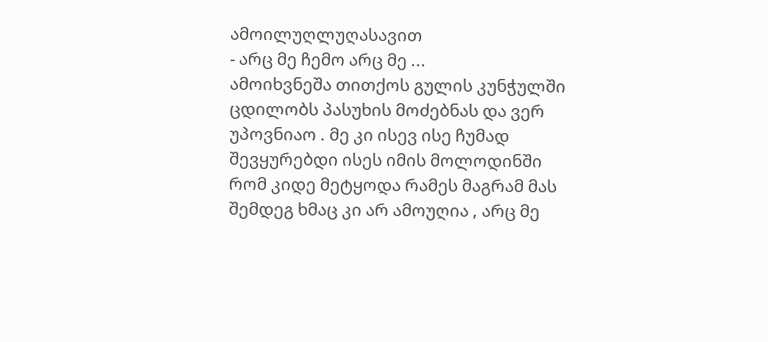ამოილუღლუღასავით
- არც მე ჩემო არც მე ...
ამოიხვნეშა თითქოს გულის კუნჭულში ცდილობს პასუხის მოძებნას და ვერ უპოვნიაო . მე კი ისევ ისე ჩუმად შევყურებდი ისეს იმის მოლოდინში რომ კიდე მეტყოდა რამეს მაგრამ მას შემდეგ ხმაც კი არ ამოუღია , არც მე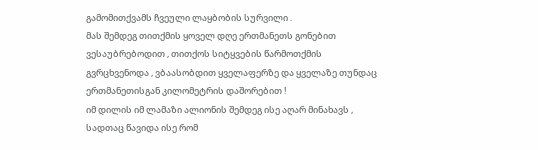გამომითქვამს ჩვეული ლაყბობის სურვილი .
მას შემდეგ თითქმის ყოველ დღე ერთმანეთს გონებით ვესაუბრებოდით , თითქოს სიტყვების წარმოთქმის გვრცხვენოდა , ვბაასობდით ყველაფერზე და ყველაზე თუნდაც ერთმანეთისგან კილომეტრის დაშორებით !
იმ დილის იმ ლამაზი ალიონის შემდეგ ისე აღარ მინახავს , სადთაც წავიდა ისე რომ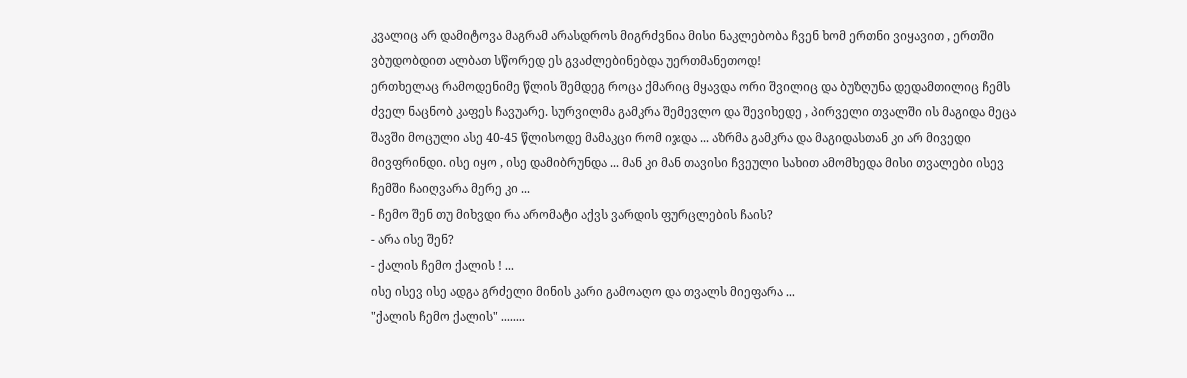კვალიც არ დამიტოვა მაგრამ არასდროს მიგრძვნია მისი ნაკლებობა ჩვენ ხომ ერთნი ვიყავით , ერთში ვბუდობდით ალბათ სწორედ ეს გვაძლებინებდა უერთმანეთოდ!
ერთხელაც რამოდენიმე წლის შემდეგ როცა ქმარიც მყავდა ორი შვილიც და ბუზღუნა დედამთილიც ჩემს ძველ ნაცნობ კაფეს ჩავუარე. სურვილმა გამკრა შემევლო და შევიხედე , პირველი თვალში ის მაგიდა მეცა შავში მოცული ასე 40-45 წლისოდე მამაკცი რომ იჯდა ... აზრმა გამკრა და მაგიდასთან კი არ მივედი მივფრინდი. ისე იყო , ისე დამიბრუნდა ... მან კი მან თავისი ჩვეული სახით ამომხედა მისი თვალები ისევ ჩემში ჩაიღვარა მერე კი ...
- ჩემო შენ თუ მიხვდი რა არომატი აქვს ვარდის ფურცლების ჩაის?
- არა ისე შენ?
- ქალის ჩემო ქალის ! ...
ისე ისევ ისე ადგა გრძელი მინის კარი გამოაღო და თვალს მიეფარა ...
"ქალის ჩემო ქალის" ........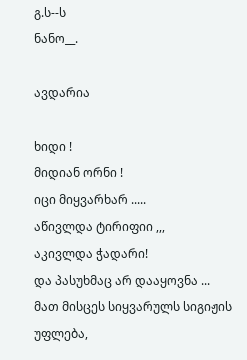გ.ს--ს
ნანო__.

ავდარია

ხიდი !
მიდიან ორნი !
იცი მიყვარხარ .....
აწივლდა ტირიფიი ,,,
აკივლდა ჭადარი!
და პასუხმაც არ დააყოვნა ...
მათ მისცეს სიყვარულს სიგიჟის უფლება,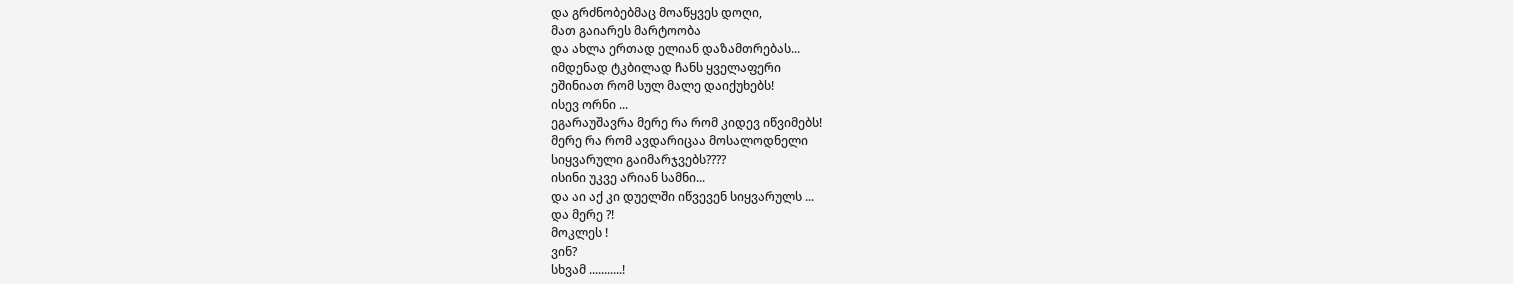და გრძნობებმაც მოაწყვეს დოღი,
მათ გაიარეს მარტოობა
და ახლა ერთად ელიან დაზამთრებას...
იმდენად ტკბილად ჩანს ყველაფერი
ეშინიათ რომ სულ მალე დაიქუხებს!
ისევ ორნი ...
ეგარაუშავრა მერე რა რომ კიდევ იწვიმებს!
მერე რა რომ ავდარიცაა მოსალოდნელი
სიყვარული გაიმარჯვებს????
ისინი უკვე არიან სამნი...
და აი აქ კი დუელში იწვევენ სიყვარულს ...
და მერე ?!
მოკლეს !
ვინ?
სხვამ ...........!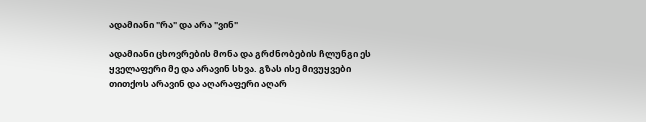ადამიანი "რა" და არა "ვინ"

ადამიანი ცხოვრების მონა და გრძნობების ჩლუნგი ეს ყველაფერი მე და არავინ სხვა. გზას ისე მივუყვები თითქოს არავინ და აღარაფერი აღარ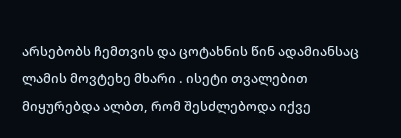არსებობს ჩემთვის და ცოტახნის წინ ადამიანსაც ლამის მოვტეხე მხარი . ისეტი თვალებით მიყურებდა ალბთ, რომ შესძლებოდა იქვე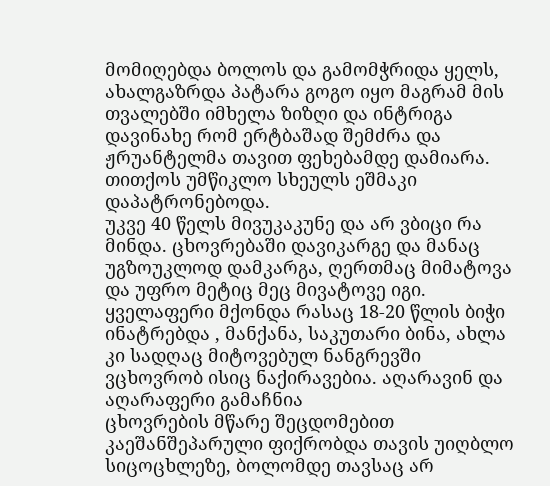მომიღებდა ბოლოს და გამომჭრიდა ყელს, ახალგაზრდა პატარა გოგო იყო მაგრამ მის თვალებში იმხელა ზიზღი და ინტრიგა დავინახე რომ ერტბაშად შემძრა და ჟრუანტელმა თავით ფეხებამდე დამიარა. თითქოს უმწიკლო სხეულს ეშმაკი დაპატრონებოდა.
უკვე 40 წელს მივუკაკუნე და არ ვბიცი რა მინდა. ცხოვრებაში დავიკარგე და მანაც უგზოუკლოდ დამკარგა, ღერთმაც მიმატოვა და უფრო მეტიც მეც მივატოვე იგი. ყველაფერი მქონდა რასაც 18-20 წლის ბიჭი ინატრებდა , მანქანა, საკუთარი ბინა, ახლა კი სადღაც მიტოვებულ ნანგრევში ვცხოვრობ ისიც ნაქირავებია. აღარავინ და აღარაფერი გამაჩნია
ცხოვრების მწარე შეცდომებით კაეშანშეპარული ფიქრობდა თავის უიღბლო სიცოცხლეზე, ბოლომდე თავსაც არ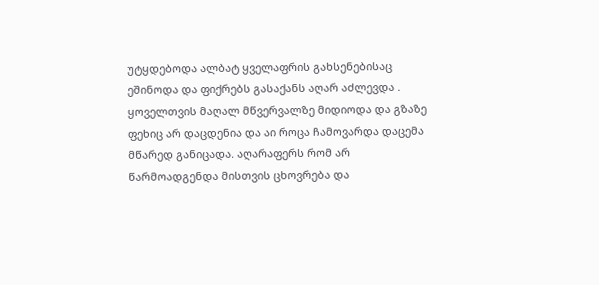უტყდებოდა ალბატ ყველაფრის გახსენებისაც ეშინოდა და ფიქრებს გასაქანს აღარ აძლევდა . ყოველთვის მაღალ მწვერვალზე მიდიოდა და გზაზე ფეხიც არ დაცდენია და აი როცა ჩამოვარდა დაცემა მწარედ განიცადა. აღარაფერს რომ არ წარმოადგენდა მისთვის ცხოვრება და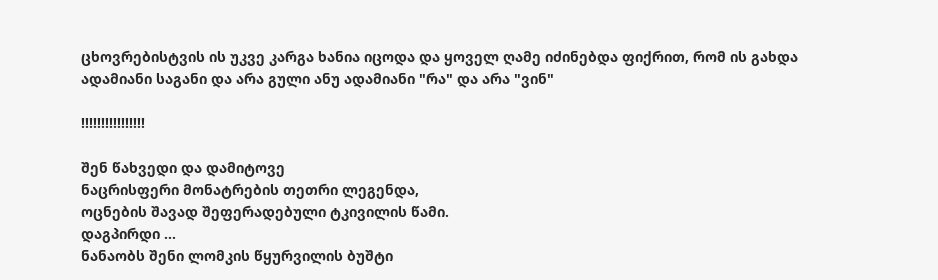ცხოვრებისტვის ის უკვე კარგა ხანია იცოდა და ყოველ ღამე იძინებდა ფიქრით, რომ ის გახდა ადამიანი საგანი და არა გული ანუ ადამიანი "რა" და არა "ვინ"

!!!!!!!!!!!!!!!!

შენ წახვედი და დამიტოვე
ნაცრისფერი მონატრების თეთრი ლეგენდა,
ოცნების შავად შეფერადებული ტკივილის წამი.
დაგპირდი ...
ნანაობს შენი ლომკის წყურვილის ბუშტი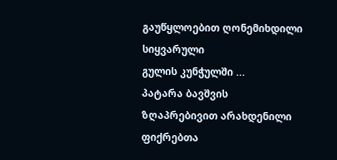გაუწყლოებით ღონემიხდილი სიყვარული
გულის კუნჭულში ...
პატარა ბავშვის ზღაპრებივით არახდენილი
ფიქრებთა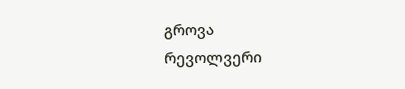გროვა
რევოლვერი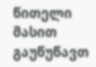წითელი მასით გაუწუწავთ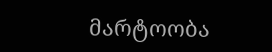მარტოობა